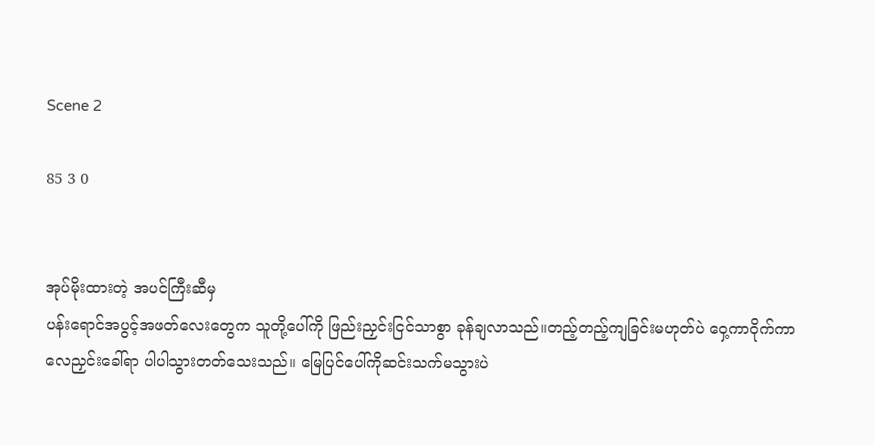Scene 2

85 3 0


အုပ်မိုးထားတဲ့ အပင်ကြီးဆီမှ
ပန်းရောင်အပွင့်အဖတ်လေးတွေက သူတို့ပေါ်ကို ဖြည်းညှင်းငြင်သာစွာ ခုန်ချလာသည်။တည့်တည့်ကျခြင်းမဟုတ်ပဲ ဝှေ့ကာဝိုက်ကာ လေညှင်းခေါ်ရာ ပါပါသွားတတ်သေးသည်။ မြေပြင်ပေါ်ကိုဆင်းသက်မသွားပဲ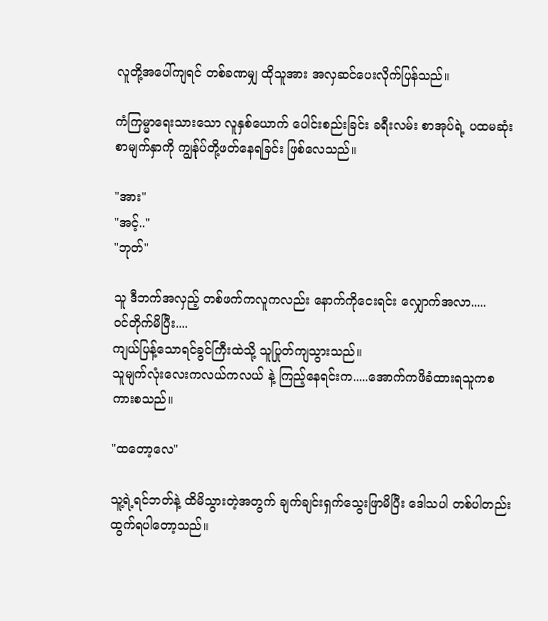လူတို့အပေါ်ကျရင် တစ်ခဏမျှ ထိုသူအား အလှဆင်ပေးလိုက်ပြန်သည်။

ကံကြမ္မာရေးသားသော လူနှစ်ယောက် ပေါင်းစည်းခြင်း ခရီးလမ်း စာအုပ်ရဲ့ ပထမဆုံးစာမျက်နှာကို ကျွန်ုပ်တို့ဖတ်နေရခြင်း ဖြစ်လေသည်။

"အား"
"အင့်.."
"ဘုတ်"

သူ ဒီဘက်အလှည့် တစ်ဖက်ကလူကလည်း နောက်ကိုငေးရင်း လျှောက်အလာ.....
ဝင်တိုက်မိပြီး....
ကျယ်ပြန့်သောရင်ခွင်ကြီးထဲသို့ သူပြုတ်ကျသွားသည်။
သူမျက်လုံးလေးကလယ်ကလယ် နဲ့ ကြည့်နေရင်းက.....အောက်ကဖိခံထားရသူကစကားစသည်။

"ထတော့လေ"

သူ့ရဲ့ရင်ဘတ်နဲ့ ထိမိသွားတဲ့အတွက် ချက်ချင်းရှက်သွေးဖြာမိပြီး ဒေါသပါ တစ်ပါတည်းထွက်ရပါတော့သည်။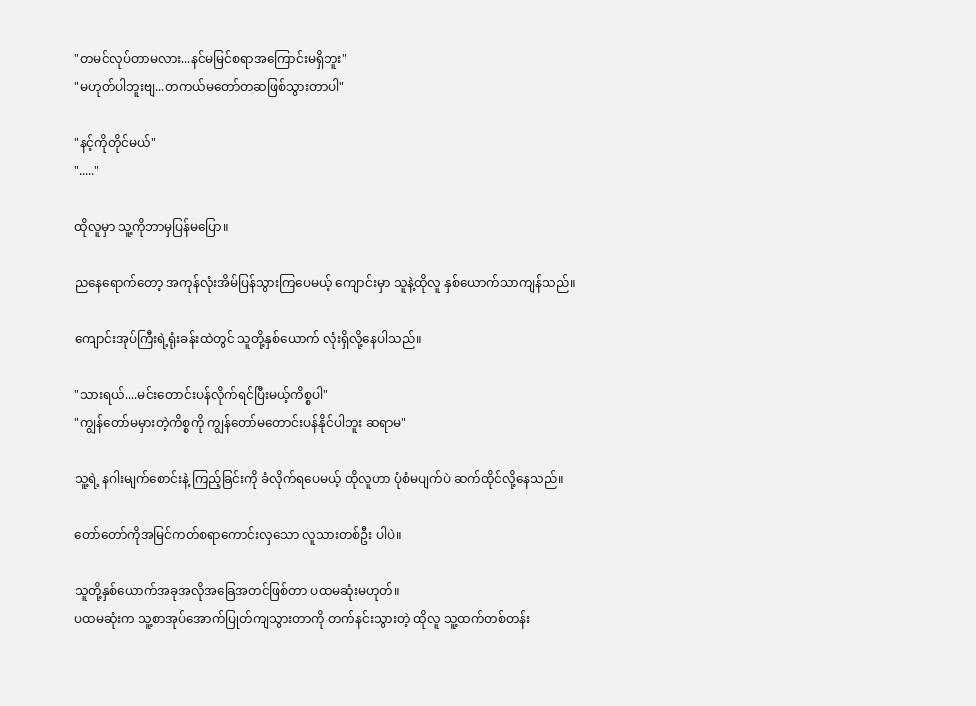"တမင်လုပ်တာမလား...နင်မမြင်စရာအကြောင်းမရှိဘူး"
"မဟုတ်ပါဘူးဗျ...တကယ်မတော်တဆဖြစ်သွားတာပါ"

"နင့်ကိုတိုင်မယ်"
"....."

ထိုလူမှာ သူ့ကိုဘာမှပြန်မပြော။

ညနေရောက်တော့ အကုန်လုံးအိမ်ပြန်သွားကြပေမယ့် ကျောင်းမှာ သူနဲ့ထိုလူ နှစ်ယောက်သာကျန်သည်။

ကျောင်းအုပ်ကြီးရဲ့ရုံးခန်းထဲတွင် သူတို့နှစ်ယောက် လုံးရှိလို့နေပါသည်။

"သားရယ်....မင်းတောင်းပန်လိုက်ရင်ပြီးမယ့်ကိစ္စပါ"
"ကျွန်တော်မမှားတဲ့ကိစ္စကို ကျွန်တော်မတောင်းပန်နိုင်ပါဘူး ဆရာမ"

သူ့ရဲ့ နဂါးမျက်စောင်းနဲ့ ကြည့်ခြင်းကို ခံလိုက်ရပေမယ့် ထိုလူဟာ ပုံစံမပျက်ပဲ ဆက်ထိုင်လို့နေသည်။

တော်တော်ကိုအမြင်ကတ်စရာကောင်းလှသော လူသားတစ်ဦး ပါပဲ။

သူတို့နှစ်ယောက်အခုအလိုအခြေအတင်ဖြစ်တာ ပထမဆုံးမဟုတ်။
ပထမဆုံးက သူ့စာအုပ်အောက်ပြုတ်ကျသွားတာကို တက်နင်းသွားတဲ့ ထိုလူ သူ့ထက်တစ်တန်း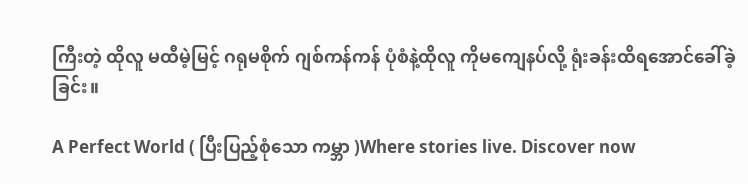ကြီးတဲ့ ထိုလူ မထီမဲ့မြင့် ဂရုမစိုက် ဂျစ်ကန်ကန် ပုံစံနဲ့ထိုလူ ကိုမကျေနပ်လို့ ရုံးခန်းထိရအောင်ခေါ်ခဲ့ခြင်း။

A Perfect World ( ပြီးပြည့်စုံသော ကမ္ဘာ )Where stories live. Discover now